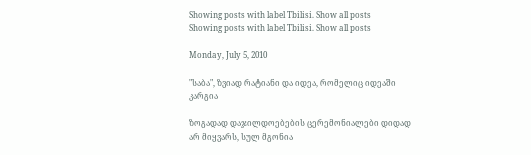Showing posts with label Tbilisi. Show all posts
Showing posts with label Tbilisi. Show all posts

Monday, July 5, 2010

"საბა", ზვიად რატიანი და იდეა, რომელიც იდეაში კარგია

ზოგადად დაჯილდოებების ცერემონიალები დიდად არ მიყვარს, სულ მგონია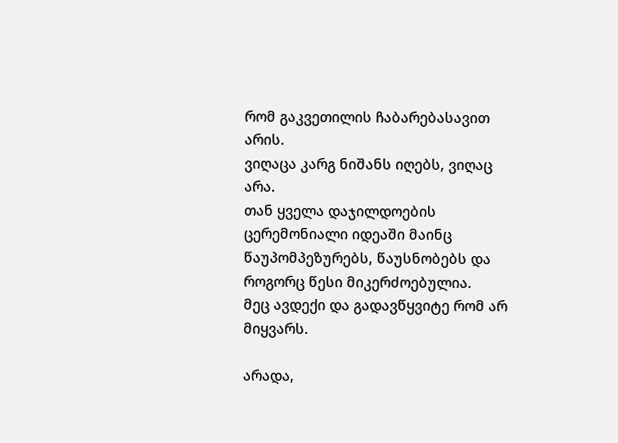რომ გაკვეთილის ჩაბარებასავით არის.
ვიღაცა კარგ ნიშანს იღებს, ვიღაც არა.
თან ყველა დაჯილდოების ცერემონიალი იდეაში მაინც წაუპომპეზურებს, წაუსნობებს და როგორც წესი მიკერძოებულია.
მეც ავდექი და გადავწყვიტე რომ არ მიყვარს.

არადა,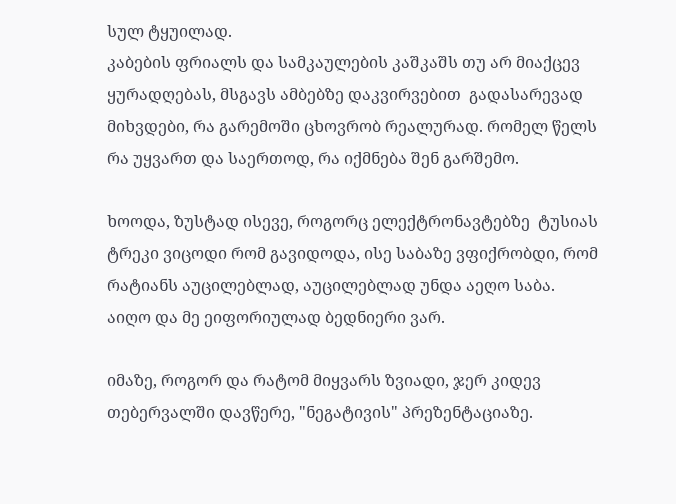სულ ტყუილად.
კაბების ფრიალს და სამკაულების კაშკაშს თუ არ მიაქცევ  ყურადღებას, მსგავს ამბებზე დაკვირვებით  გადასარევად მიხვდები, რა გარემოში ცხოვრობ რეალურად. რომელ წელს რა უყვართ და საერთოდ, რა იქმნება შენ გარშემო.

ხოოდა, ზუსტად ისევე, როგორც ელექტრონავტებზე  ტუსიას ტრეკი ვიცოდი რომ გავიდოდა, ისე საბაზე ვფიქრობდი, რომ რატიანს აუცილებლად, აუცილებლად უნდა აეღო საბა.
აიღო და მე ეიფორიულად ბედნიერი ვარ.

იმაზე, როგორ და რატომ მიყვარს ზვიადი, ჯერ კიდევ თებერვალში დავწერე, "ნეგატივის" პრეზენტაციაზე.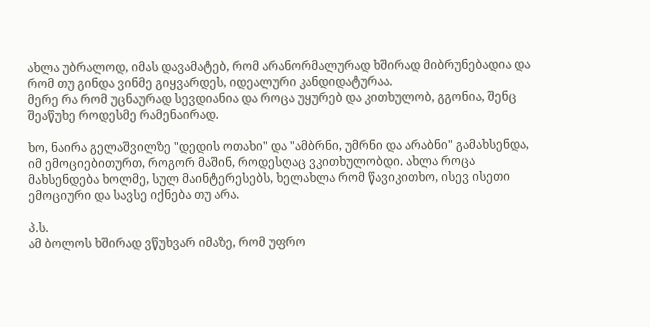ახლა უბრალოდ, იმას დავამატებ, რომ არანორმალურად ხშირად მიბრუნებადია და რომ თუ გინდა ვინმე გიყვარდეს, იდეალური კანდიდატურაა.
მერე რა რომ უცნაურად სევდიანია და როცა უყურებ და კითხულობ, გგონია, შენც შეაწუხე როდესმე რამენაირად.

ხო, ნაირა გელაშვილზე "დედის ოთახი" და "ამბრნი, უმრნი და არაბნი" გამახსენდა, იმ ემოციებითურთ, როგორ მაშინ, როდესღაც ვკითხულობდი. ახლა როცა მახსენდება ხოლმე, სულ მაინტერესებს, ხელახლა რომ წავიკითხო, ისევ ისეთი ემოციური და სავსე იქნება თუ არა.

პ.ს.
ამ ბოლოს ხშირად ვწუხვარ იმაზე, რომ უფრო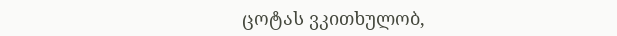ცოტას ვკითხულობ,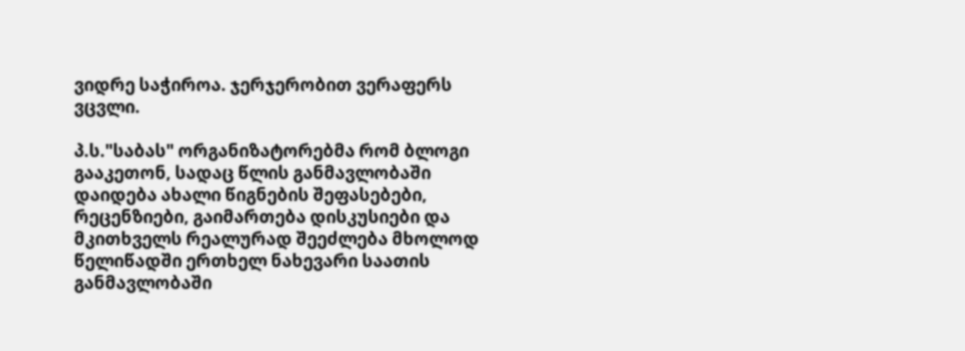ვიდრე საჭიროა. ჯერჯერობით ვერაფერს ვცვლი.

პ.ს."საბას" ორგანიზატორებმა რომ ბლოგი გააკეთონ, სადაც წლის განმავლობაში დაიდება ახალი წიგნების შეფასებები, რეცენზიები, გაიმართება დისკუსიები და მკითხველს რეალურად შეეძლება მხოლოდ წელიწადში ერთხელ ნახევარი საათის განმავლობაში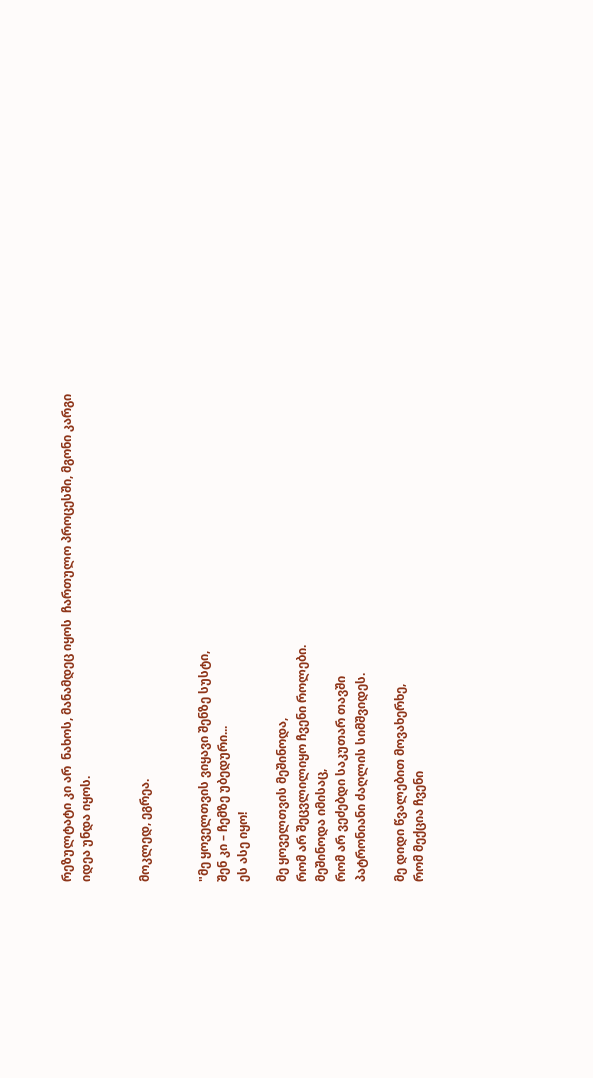რეზულტატი კი არ  ნახოს, მანამდეც იყოს  ჩართულო პროცესში, მგონი კარგი იდეა უნდა იყოს.


მოკლედ, ეგრეა.


"მე ყოველთვის ვიყავი შენზე სუსტი,
შენ კი – ჩემზე უბედური...
ეს ასე იყო!

მე ყოველთვის მეშინოდა,
რომ არ შეცვლილიყო ჩვენი როლები.
მეშინოდა იმისაც,
რომ არ ვეძებდი საკუთარ თავში
პატრონიანი ძაღლის სიმშვიდეს.

მე დიდი წვალებით მოვახერხე,
რომ მექცია ჩვენი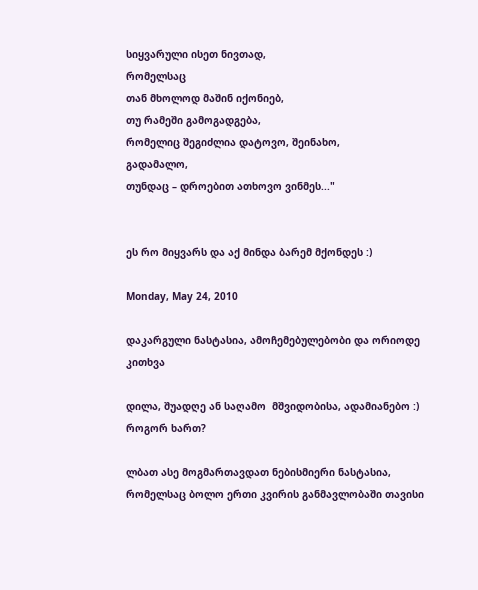სიყვარული ისეთ ნივთად,
რომელსაც
თან მხოლოდ მაშინ იქონიებ,
თუ რამეში გამოგადგება,
რომელიც შეგიძლია დატოვო, შეინახო,
გადამალო,
თუნდაც – დროებით ათხოვო ვინმეს..."


ეს რო მიყვარს და აქ მინდა ბარემ მქონდეს :)

Monday, May 24, 2010

დაკარგული ნასტასია, ამოჩემებულებობი და ორიოდე კითხვა

დილა, შუადღე ან საღამო  მშვიდობისა, ადამიანებო :)
როგორ ხართ?

ლბათ ასე მოგმართავდათ ნებისმიერი ნასტასია, რომელსაც ბოლო ერთი კვირის განმავლობაში თავისი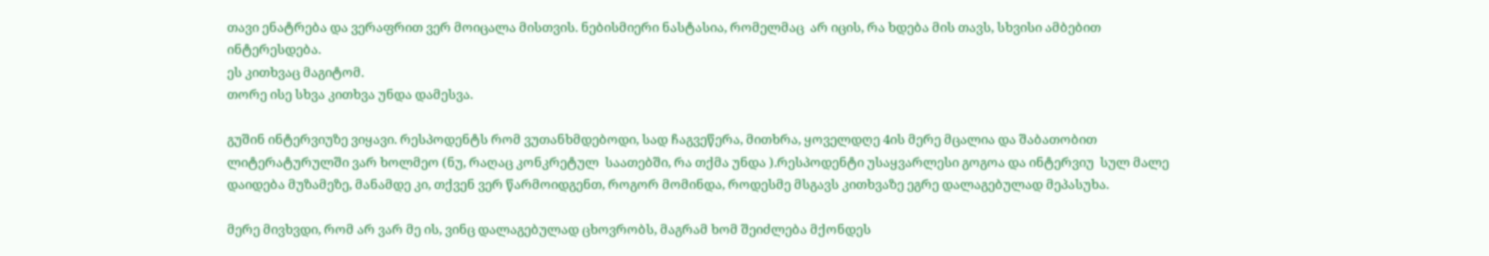თავი ენატრება და ვერაფრით ვერ მოიცალა მისთვის. ნებისმიერი ნასტასია, რომელმაც  არ იცის, რა ხდება მის თავს, სხვისი ამბებით ინტერესდება.
ეს კითხვაც მაგიტომ.
თორე ისე სხვა კითხვა უნდა დამესვა.

გუშინ ინტერვიუზე ვიყავი. რესპოდენტს რომ ვუთანხმდებოდი, სად ჩაგვეწერა, მითხრა, ყოველდღე 4ის მერე მცალია და შაბათობით ლიტერატურულში ვარ ხოლმეო (ნუ, რაღაც კონკრეტულ  საათებში, რა თქმა უნდა ).რესპოდენტი უსაყვარლესი გოგოა და ინტერვიუ  სულ მალე დაიდება მუზამეზე, მანამდე კი, თქვენ ვერ წარმოიდგენთ, როგორ მომინდა, როდესმე მსგავს კითხვაზე ეგრე დალაგებულად მეპასუხა.

მერე მივხვდი, რომ არ ვარ მე ის, ვინც დალაგებულად ცხოვრობს, მაგრამ ხომ შეიძლება მქონდეს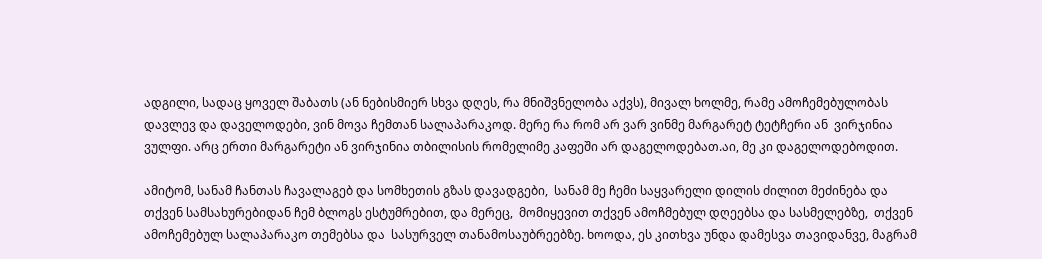ადგილი, სადაც ყოველ შაბათს (ან ნებისმიერ სხვა დღეს, რა მნიშვნელობა აქვს), მივალ ხოლმე, რამე ამოჩემებულობას დავლევ და დაველოდები, ვინ მოვა ჩემთან სალაპარაკოდ. მერე რა რომ არ ვარ ვინმე მარგარეტ ტეტჩერი ან  ვირჯინია ვულფი. არც ერთი მარგარეტი ან ვირჯინია თბილისის რომელიმე კაფეში არ დაგელოდებათ.აი, მე კი დაგელოდებოდით.

ამიტომ, სანამ ჩანთას ჩავალაგებ და სომხეთის გზას დავადგები,  სანამ მე ჩემი საყვარელი დილის ძილით მეძინება და თქვენ სამსახურებიდან ჩემ ბლოგს ესტუმრებით, და მერეც,  მომიყევით თქვენ ამოჩმებულ დღეებსა და სასმელებზე,  თქვენ ამოჩემებულ სალაპარაკო თემებსა და  სასურველ თანამოსაუბრეებზე. ხოოდა, ეს კითხვა უნდა დამესვა თავიდანვე, მაგრამ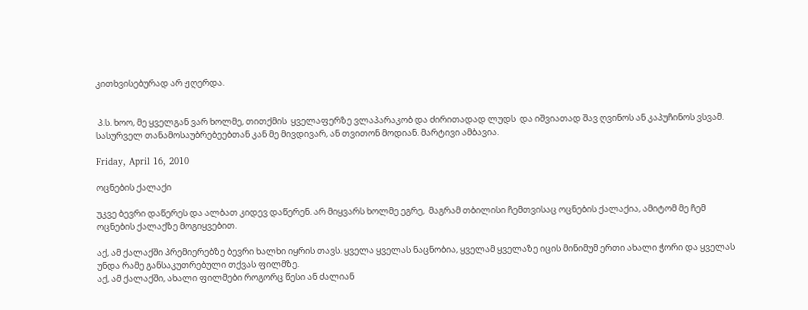კითხვისებურად არ ჟღერდა.


 პ.ს. ხოო, მე ყველგან ვარ ხოლმე, თითქმის  ყველაფერზე ვლაპარაკობ და ძირითადად ლუდს  და იშვიათად შავ ღვინოს ან კაპუჩინოს ვსვამ. სასურველ თანამოსაუბრებეებთან კან მე მივდივარ, ან თვითონ მოდიან. მარტივი ამბავია.

Friday, April 16, 2010

ოცნების ქალაქი

უკვე ბევრი დაწერეს და ალბათ კიდევ დაწერენ. არ მიყვარს ხოლმე ეგრე,  მაგრამ თბილისი ჩემთვისაც ოცნების ქალაქია, ამიტომ მე ჩემ ოცნების ქალაქზე მოგიყვებით.

აქ, ამ ქალაქში პრემიერებზე ბევრი ხალხი იყრის თავს. ყველა ყველას ნაცნობია, ყველამ ყველაზე იცის მინიმუმ ერთი ახალი ჭორი და ყველას უნდა რამე განსაკუთრებული თქვას ფილმზე.
აქ, ამ ქალაქში, ახალი ფილმები როგორც წესი ან ძალიან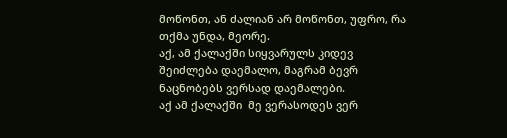მოწონთ, ან ძალიან არ მოწონთ, უფრო, რა თქმა უნდა, მეორე.
აქ, ამ ქალაქში სიყვარულს კიდევ შეიძლება დაემალო, მაგრამ ბევრ ნაცნობებს ვერსად დაემალები.
აქ ამ ქალაქში  მე ვერასოდეს ვერ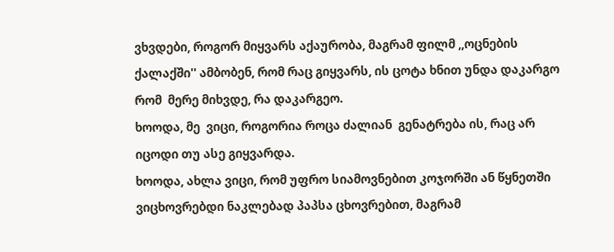ვხვდები, როგორ მიყვარს აქაურობა, მაგრამ ფილმ ,,ოცნების ქალაქში'' ამბობენ, რომ რაც გიყვარს, ის ცოტა ხნით უნდა დაკარგო რომ  მერე მიხვდე, რა დაკარგეო.
ხოოდა, მე  ვიცი, როგორია როცა ძალიან  გენატრება ის, რაც არ იცოდი თუ ასე გიყვარდა.
ხოოდა, ახლა ვიცი, რომ უფრო სიამოვნებით კოჯორში ან წყნეთში ვიცხოვრებდი ნაკლებად პაპსა ცხოვრებით, მაგრამ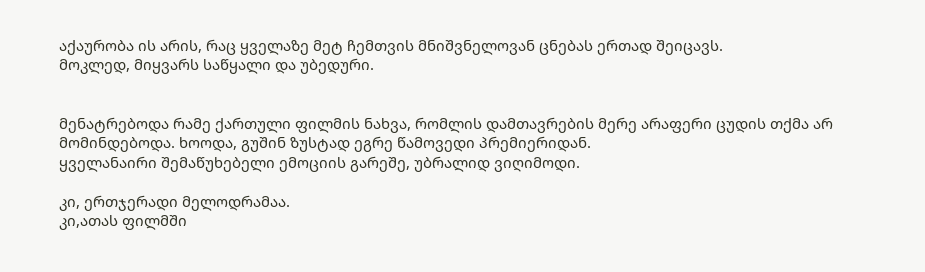აქაურობა ის არის, რაც ყველაზე მეტ ჩემთვის მნიშვნელოვან ცნებას ერთად შეიცავს.
მოკლედ, მიყვარს საწყალი და უბედური.


მენატრებოდა რამე ქართული ფილმის ნახვა, რომლის დამთავრების მერე არაფერი ცუდის თქმა არ მომინდებოდა. ხოოდა, გუშინ ზუსტად ეგრე წამოვედი პრემიერიდან.
ყველანაირი შემაწუხებელი ემოციის გარეშე, უბრალიდ ვიღიმოდი.

კი, ერთჯერადი მელოდრამაა.
კი,ათას ფილმში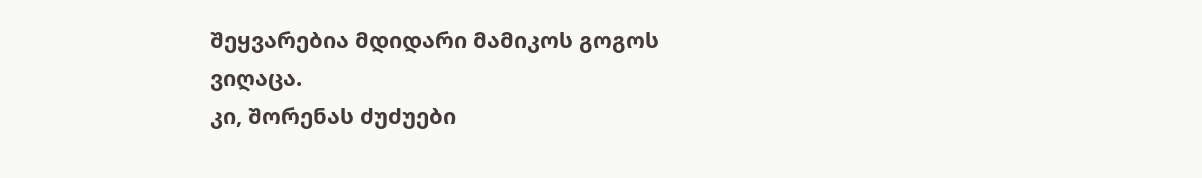შეყვარებია მდიდარი მამიკოს გოგოს ვიღაცა.
კი, შორენას ძუძუები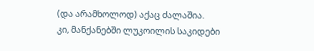(და არამხოლოდ) აქაც ძალაშია.
კი, მანქანებში ლუკოილის საკიდები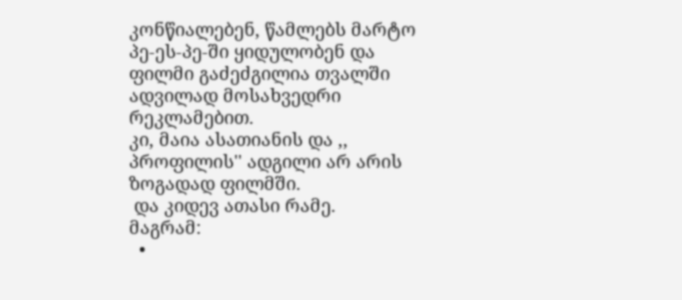კონწიალებენ, წამლებს მარტო პე-ეს-პე-ში ყიდულობენ და ფილმი გაძეძგილია თვალში ადვილად მოსახვედრი რეკლამებით.
კი, მაია ასათიანის და ,, პროფილის'' ადგილი არ არის ზოგადად ფილმში.
 და კიდევ ათასი რამე.
მაგრამ:
  •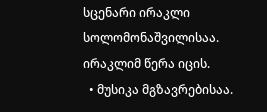სცენარი ირაკლი სოლომონაშვილისაა. ირაკლიმ წერა იცის.
  • მუსიკა მგზავრებისაა.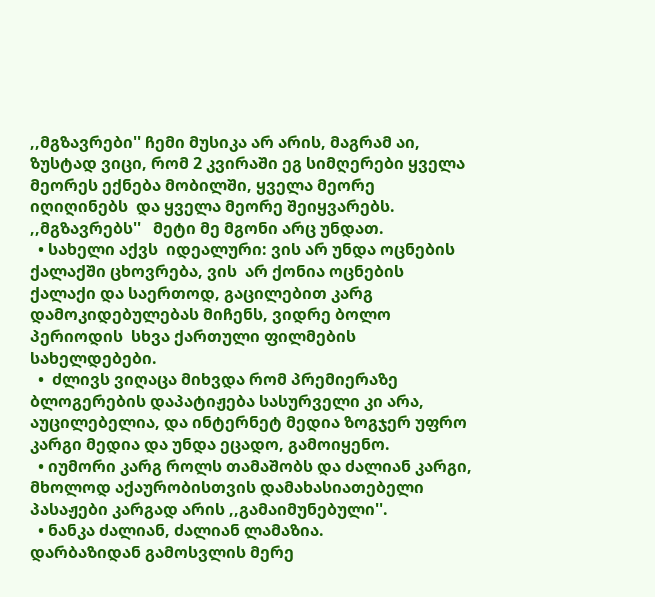,,მგზავრები'' ჩემი მუსიკა არ არის, მაგრამ აი, ზუსტად ვიცი, რომ 2 კვირაში ეგ სიმღერები ყველა მეორეს ექნება მობილში, ყველა მეორე იღიღინებს  და ყველა მეორე შეიყვარებს. ,,მგზავრებს''   მეტი მე მგონი არც უნდათ.
  • სახელი აქვს  იდეალური: ვის არ უნდა ოცნების ქალაქში ცხოვრება, ვის  არ ქონია ოცნების ქალაქი და საერთოდ, გაცილებით კარგ დამოკიდებულებას მიჩენს, ვიდრე ბოლო პერიოდის  სხვა ქართული ფილმების სახელდებები.
  •  ძლივს ვიღაცა მიხვდა რომ პრემიერაზე ბლოგერების დაპატიჟება სასურველი კი არა, აუცილებელია, და ინტერნეტ მედია ზოგჯერ უფრო კარგი მედია და უნდა ეცადო, გამოიყენო.
  • იუმორი კარგ როლს თამაშობს და ძალიან კარგი, მხოლოდ აქაურობისთვის დამახასიათებელი პასაჟები კარგად არის ,,გამაიმუნებული''.
  • ნანკა ძალიან, ძალიან ლამაზია.
დარბაზიდან გამოსვლის მერე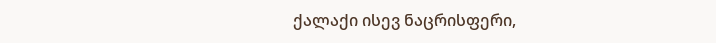ქალაქი ისევ ნაცრისფერი,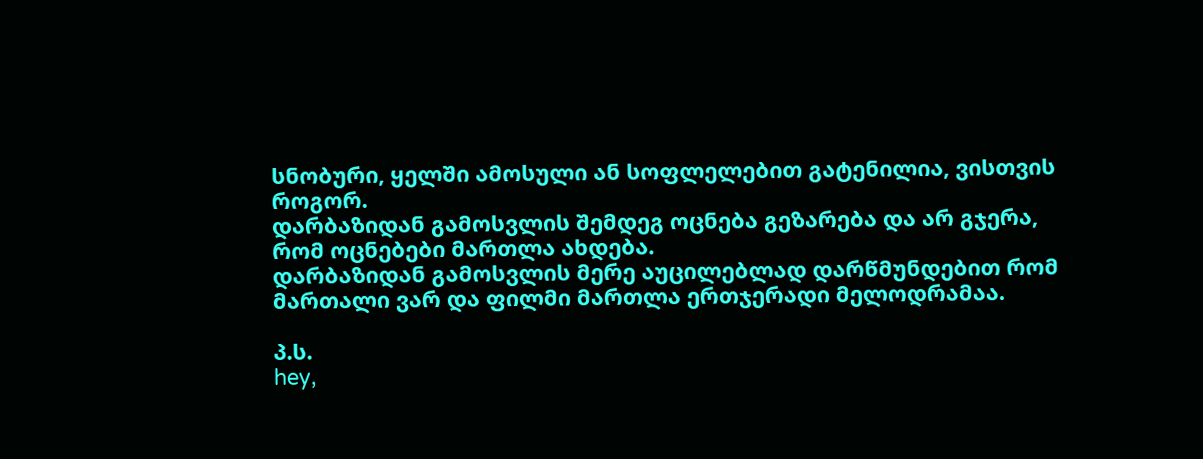სნობური, ყელში ამოსული ან სოფლელებით გატენილია, ვისთვის როგორ.
დარბაზიდან გამოსვლის შემდეგ ოცნება გეზარება და არ გჯერა, რომ ოცნებები მართლა ახდება.
დარბაზიდან გამოსვლის მერე აუცილებლად დარწმუნდებით რომ მართალი ვარ და ფილმი მართლა ერთჯერადი მელოდრამაა.

პ.ს.
hey,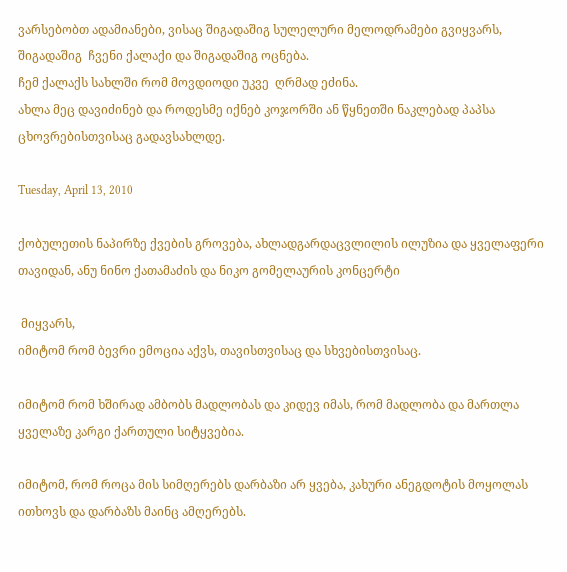ვარსებობთ ადამიანები, ვისაც შიგადაშიგ სულელური მელოდრამები გვიყვარს, შიგადაშიგ  ჩვენი ქალაქი და შიგადაშიგ ოცნება.
ჩემ ქალაქს სახლში რომ მოვდიოდი უკვე  ღრმად ეძინა.
ახლა მეც დავიძინებ და როდესმე იქნებ კოჯორში ან წყნეთში ნაკლებად პაპსა ცხოვრებისთვისაც გადავსახლდე.

Tuesday, April 13, 2010

ქობულეთის ნაპირზე ქვების გროვება, ახლადგარდაცვლილის ილუზია და ყველაფერი თავიდან, ანუ ნინო ქათამაძის და ნიკო გომელაურის კონცერტი

 მიყვარს,
იმიტომ რომ ბევრი ემოცია აქვს, თავისთვისაც და სხვებისთვისაც.

იმიტომ რომ ხშირად ამბობს მადლობას და კიდევ იმას, რომ მადლობა და მართლა ყველაზე კარგი ქართული სიტყვებია.

იმიტომ, რომ როცა მის სიმღერებს დარბაზი არ ყვება, კახური ანეგდოტის მოყოლას ითხოვს და დარბაზს მაინც ამღერებს.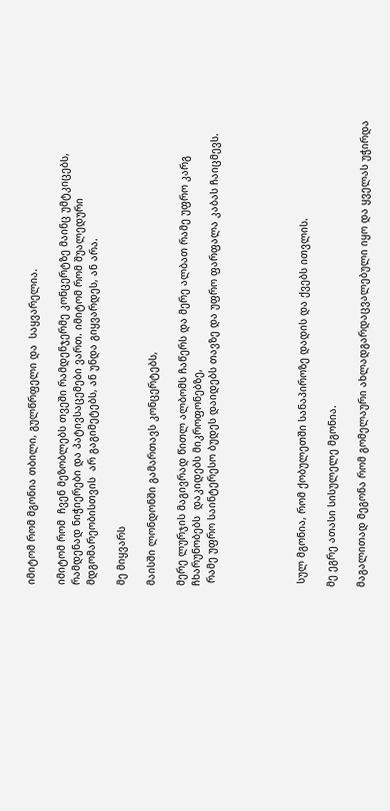იმიტომ რომ მგონია თბილი, გულწრფელი და  საყვარელია.

იმიტომ რომ  ჩვენ მეზობლებს თვეში რამდენჯერმე კონცერტზე მაინც უმტკიცებს, რამდენად ნიჭიერები და პატივსაცემები ვართ. იმიტომ რომ შუალედური მდგომარეობისთვის  არ გაგიმეტებს, ან უნდა გიყვარდეს, ან არა.

მე მიყვარს

მაისში ლონდონში გამართავს კონცერტებს,

მერე ლურჯის მაგივრად წითლ ალბომს ჩაწერს და მერე ალბათ რამე უფრო კარგ ჩხარუნობებს  დაკიდებს მიკროფონებზე,
 რამე უფრო საინტერესო ბუდეს დაიდებს თავზე და უფრო ფარფალა კაბას ჩაიცმევს.





 სულ მგონია, რომ ქობულეთში სანაპიროზე დადის და ქვებს ითვლის.

მე ეგრე ათასი სისულელე მგონია.

მაგალითად მეგონა რომ გომელაური ახლადგარდაცვალებული იყო და ყველას უჭირდა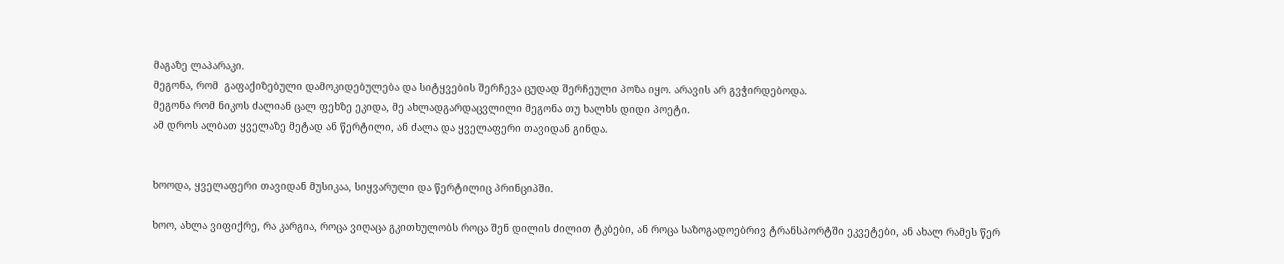მაგაზე ლაპარაკი.
მეგონა, რომ  გაფაქიზებული დამოკიდებულება და სიტყვების შერჩევა ცუდად შერჩეული პოზა იყო. არავის არ გვჭირდებოდა.
მეგონა რომ ნიკოს ძალიან ცალ ფეხზე ეკიდა, მე ახლადგარდაცვლილი მეგონა თუ ხალხს დიდი პოეტი.
ამ დროს ალბათ ყველაზე მეტად ან წერტილი, ან ძალა და ყველაფერი თავიდან გინდა.


ხოოდა, ყველაფერი თავიდან მუსიკაა, სიყვარული და წერტილიც პრინციპში.

ხოო, ახლა ვიფიქრე, რა კარგია, როცა ვიღაცა გკითხულობს როცა შენ დილის ძილით ტკბები, ან როცა საზოგადოებრივ ტრანსპორტში ეკვეტები, ან ახალ რამეს წერ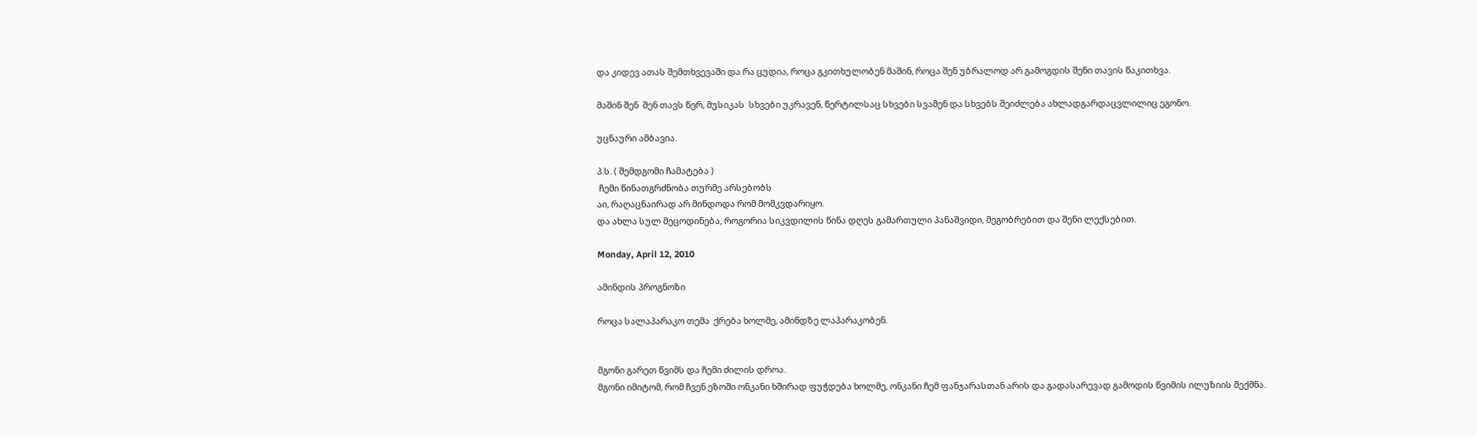და კიდევ ათას შემთხვევაში და რა ცუდია, როცა გკითხულობენ მაშინ, როცა შენ უბრალოდ არ გამოგდის შენი თავის წაკითხვა.

მაშინ შენ  შენ თავს წერ, მუსიკას  სხვები უკრავენ, წერტილსაც სხვები სვამენ და სხვებს შეიძლება ახლადგარდაცვლილიც ეგონო.

უცნაური ამბავია.

პ.ს. ( შემდგომი ჩამატება )
 ჩემი წინათგრძნობა თურმე არსებობს
აი, რაღაცნაირად არ მინდოდა რომ მომკვდარიყო.
და ახლა სულ მეცოდინება, როგორია სიკვდილის წინა დღეს გამართული პანაშვიდი, მეგობრებით და შენი ლექსებით.

Monday, April 12, 2010

ამინდის პროგნოზი

როცა სალაპარაკო თემა  ქრება ხოლმე, ამინდზე ლაპარაკობენ.


მგონი გარეთ წვიმს და ჩემი ძილის დროა.
მგონი იმიტომ, რომ ჩვენ ეზოში ონკანი ხშირად ფუჭდება ხოლმე, ონკანი ჩემ ფანჯარასთან არის და გადასარევად გამოდის წვიმის ილუზიის შექმნა.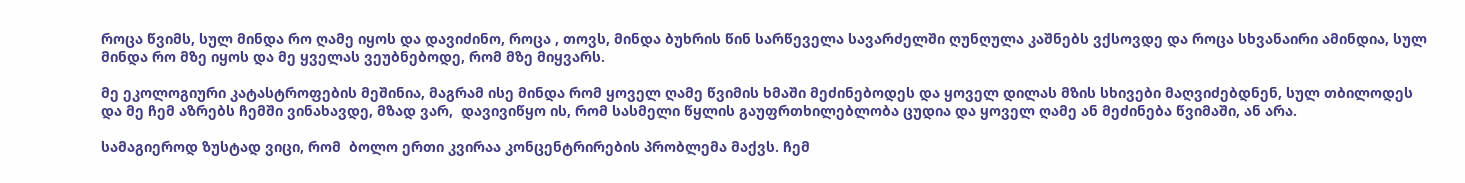როცა წვიმს, სულ მინდა რო ღამე იყოს და დავიძინო, როცა , თოვს, მინდა ბუხრის წინ სარწეველა სავარძელში ღუნღულა კაშნებს ვქსოვდე და როცა სხვანაირი ამინდია, სულ მინდა რო მზე იყოს და მე ყველას ვეუბნებოდე, რომ მზე მიყვარს.

მე ეკოლოგიური კატასტროფების მეშინია, მაგრამ ისე მინდა რომ ყოველ ღამე წვიმის ხმაში მეძინებოდეს და ყოველ დილას მზის სხივები მაღვიძებდნენ, სულ თბილოდეს და მე ჩემ აზრებს ჩემში ვინახავდე, მზად ვარ,  დავივიწყო ის, რომ სასმელი წყლის გაუფრთხილებლობა ცუდია და ყოველ ღამე ან მეძინება წვიმაში, ან არა.

სამაგიეროდ ზუსტად ვიცი, რომ  ბოლო ერთი კვირაა კონცენტრირების პრობლემა მაქვს. ჩემ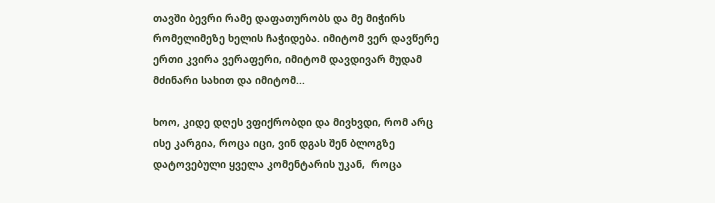თავში ბევრი რამე დაფათურობს და მე მიჭირს რომელიმეზე ხელის ჩაჭიდება. იმიტომ ვერ დავწერე ერთი კვირა ვერაფერი, იმიტომ დავდივარ მუდამ მძინარი სახით და იმიტომ...

ხოო, კიდე დღეს ვფიქრობდი და მივხვდი, რომ არც ისე კარგია, როცა იცი, ვინ დგას შენ ბლოგზე დატოვებული ყველა კომენტარის უკან,  როცა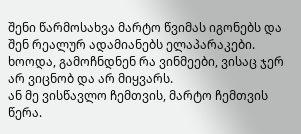შენი წარმოსახვა მარტო წვიმას იგონებს და შენ რეალურ ადამიანებს ელაპარაკები.
ხოოდა, გამოჩნდნენ რა ვინმეები, ვისაც ჯერ არ ვიცნობ და არ მიყვარს.
ან მე ვისწავლო ჩემთვის, მარტო ჩემთვის წერა.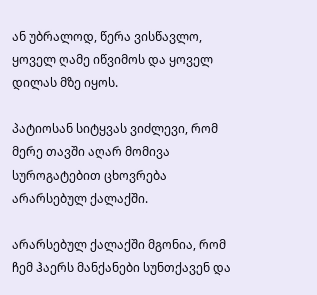ან უბრალოდ, წერა ვისწავლო, ყოველ ღამე იწვიმოს და ყოველ დილას მზე იყოს.

პატიოსან სიტყვას ვიძლევი, რომ მერე თავში აღარ მომივა სუროგატებით ცხოვრება არარსებულ ქალაქში.

არარსებულ ქალაქში მგონია, რომ ჩემ ჰაერს მანქანები სუნთქავენ და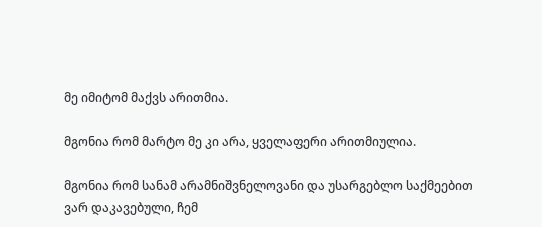მე იმიტომ მაქვს არითმია.

მგონია რომ მარტო მე კი არა, ყველაფერი არითმიულია.

მგონია რომ სანამ არამნიშვნელოვანი და უსარგებლო საქმეებით ვარ დაკავებული, ჩემ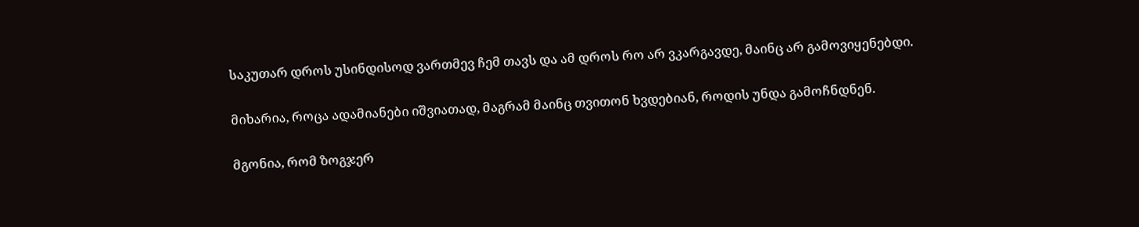საკუთარ დროს უსინდისოდ ვართმევ ჩემ თავს და ამ დროს რო არ ვკარგავდე, მაინც არ გამოვიყენებდი.

მიხარია, როცა ადამიანები იშვიათად, მაგრამ მაინც თვითონ ხვდებიან, როდის უნდა გამოჩნდნენ.

მგონია, რომ ზოგჯერ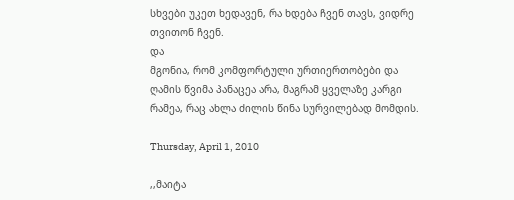სხვები უკეთ ხედავენ, რა ხდება ჩვენ თავს, ვიდრე თვითონ ჩვენ.
და
მგონია, რომ კომფორტული ურთიერთობები და ღამის წვიმა პანაცეა არა, მაგრამ ყველაზე კარგი რამეა, რაც ახლა ძილის წინა სურვილებად მომდის.

Thursday, April 1, 2010

,,მაიტა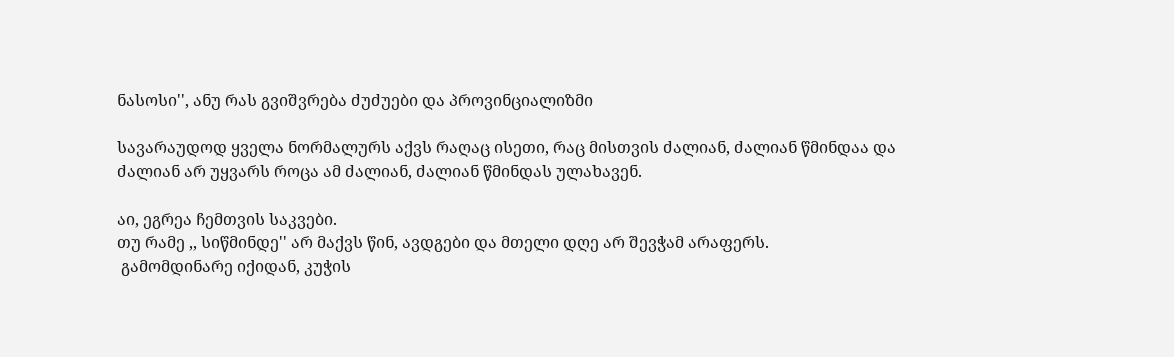ნასოსი'', ანუ რას გვიშვრება ძუძუები და პროვინციალიზმი

სავარაუდოდ ყველა ნორმალურს აქვს რაღაც ისეთი, რაც მისთვის ძალიან, ძალიან წმინდაა და ძალიან არ უყვარს როცა ამ ძალიან, ძალიან წმინდას ულახავენ.

აი, ეგრეა ჩემთვის საკვები.
თუ რამე ,, სიწმინდე'' არ მაქვს წინ, ავდგები და მთელი დღე არ შევჭამ არაფერს.
 გამომდინარე იქიდან, კუჭის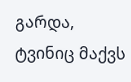გარდა, ტვინიც მაქვს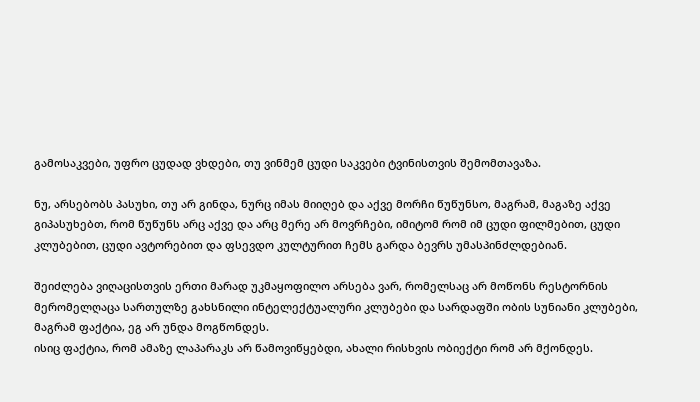გამოსაკვები, უფრო ცუდად ვხდები, თუ ვინმემ ცუდი საკვები ტვინისთვის შემომთავაზა.

ნუ, არსებობს პასუხი, თუ არ გინდა, ნურც იმას მიიღებ და აქვე მორჩი წუწუნსო, მაგრამ, მაგაზე აქვე გიპასუხებთ, რომ წუწუნს არც აქვე და არც მერე არ მოვრჩები, იმიტომ რომ იმ ცუდი ფილმებით, ცუდი კლუბებით, ცუდი ავტორებით და ფსევდო კულტურით ჩემს გარდა ბევრს უმასპინძლდებიან.

შეიძლება ვიღაცისთვის ერთი მარად უკმაყოფილო არსება ვარ, რომელსაც არ მოწონს რესტორნის მერომელღაცა სართულზე გახსნილი ინტელექტუალური კლუბები და სარდაფში ობის სუნიანი კლუბები, მაგრამ ფაქტია, ეგ არ უნდა მოგწონდეს.
ისიც ფაქტია, რომ ამაზე ლაპარაკს არ წამოვიწყებდი, ახალი რისხვის ობიექტი რომ არ მქონდეს.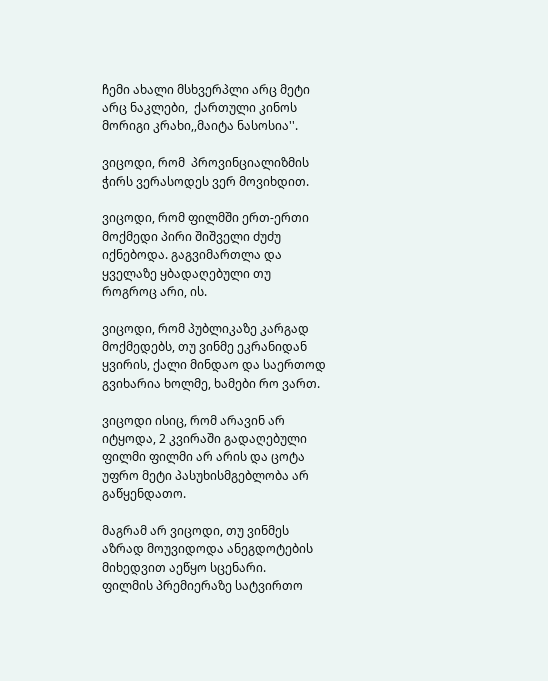ჩემი ახალი მსხვერპლი არც მეტი არც ნაკლები,  ქართული კინოს მორიგი კრახი,,მაიტა ნასოსია''.

ვიცოდი, რომ  პროვინციალიზმის ჭირს ვერასოდეს ვერ მოვიხდით.

ვიცოდი, რომ ფილმში ერთ-ერთი მოქმედი პირი შიშველი ძუძუ იქნებოდა. გაგვიმართლა და ყველაზე ყბადაღებული თუ როგროც არი, ის.

ვიცოდი, რომ პუბლიკაზე კარგად მოქმედებს, თუ ვინმე ეკრანიდან ყვირის, ქალი მინდაო და საერთოდ გვიხარია ხოლმე, ხამები რო ვართ.

ვიცოდი ისიც, რომ არავინ არ იტყოდა, 2 კვირაში გადაღებული ფილმი ფილმი არ არის და ცოტა უფრო მეტი პასუხისმგებლობა არ გაწყენდათო.

მაგრამ არ ვიცოდი, თუ ვინმეს აზრად მოუვიდოდა ანეგდოტების მიხედვით აეწყო სცენარი.
ფილმის პრემიერაზე სატვირთო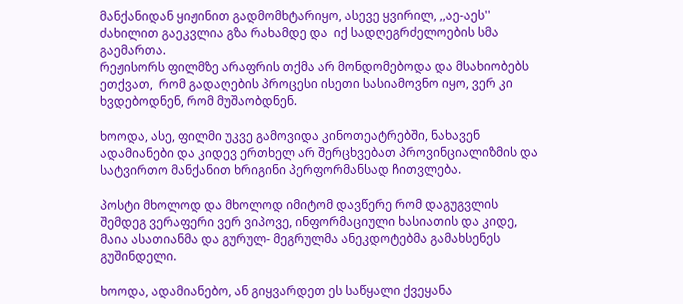მანქანიდან ყიჟინით გადმომხტარიყო, ასევე ყვირილ, ,,აე-აეს'' ძახილით გაეკვლია გზა რახამდე და  იქ სადღეგრძელოების სმა გაემართა.
რეჟისორს ფილმზე არაფრის თქმა არ მონდომებოდა და მსახიობებს ეთქვათ,  რომ გადაღების პროცესი ისეთი სასიამოვნო იყო, ვერ კი ხვდებოდნენ, რომ მუშაობდნენ.

ხოოდა, ასე, ფილმი უკვე გამოვიდა კინოთეატრებში, ნახავენ ადამიანები და კიდევ ერთხელ არ შერცხვებათ პროვინციალიზმის და სატვირთო მანქანით ხრიგინი პერფორმანსად ჩითვლება.

პოსტი მხოლოდ და მხოლოდ იმიტომ დავწერე რომ დაგუგვლის შემდეგ ვერაფერი ვერ ვიპოვე, ინფორმაციული ხასიათის და კიდე, მაია ასათიანმა და გურულ- მეგრულმა ანეკდოტებმა გამახსენეს გუშინდელი.

ხოოდა, ადამიანებო, ან გიყვარდეთ ეს საწყალი ქვეყანა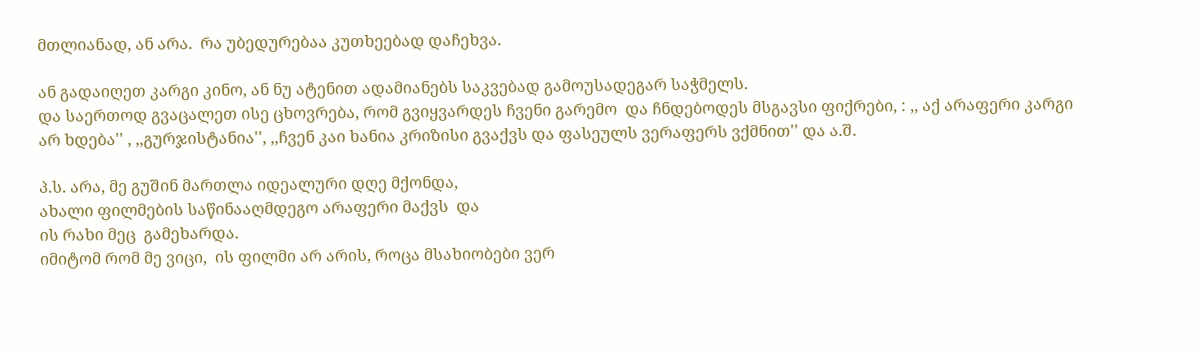მთლიანად, ან არა.  რა უბედურებაა კუთხეებად დაჩეხვა.

ან გადაიღეთ კარგი კინო, ან ნუ ატენით ადამიანებს საკვებად გამოუსადეგარ საჭმელს.
და საერთოდ გვაცალეთ ისე ცხოვრება, რომ გვიყვარდეს ჩვენი გარემო  და ჩნდებოდეს მსგავსი ფიქრები, : ,, აქ არაფერი კარგი არ ხდება'' , ,,გურჯისტანია'', ,,ჩვენ კაი ხანია კრიზისი გვაქვს და ფასეულს ვერაფერს ვქმნით'' და ა.შ.

პ.ს. არა, მე გუშინ მართლა იდეალური დღე მქონდა,
ახალი ფილმების საწინააღმდეგო არაფერი მაქვს  და
ის რახი მეც  გამეხარდა.
იმიტომ რომ მე ვიცი,  ის ფილმი არ არის, როცა მსახიობები ვერ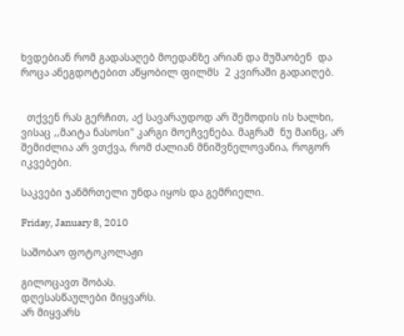ხვდებიან რომ გადასაღებ მოედანზე არიან და მუშაობენ  და როცა ანეგდოტებით აწყობილ ფილმს  2 კვირაში გადაიღებ.


  თქვენ რას გერჩით, აქ სავარაუდოდ არ შემოდის ის ხალხი, ვისაც ,,მაიტა ნასოსი'' კარგი მოეჩვენება. მაგრამ  ნუ მაინც, არ  შემიძლია არ ვთქვა, რომ ძალიან მნიშვნელოვანია, როგორ იკვებები.

საკვები ჯანმრთელი უნდა იყოს და გემრიელი.

Friday, January 8, 2010

საშობაო ფოტოკოლაჟი

გილოცავთ შობას.
დღესასწაულები მიყვარს.
არ მიყვარს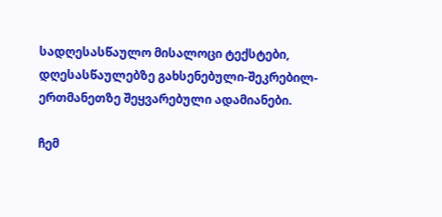სადღესასწაულო მისალოცი ტექსტები, დღესასწაულებზე გახსენებული-შეკრებილ-ერთმანეთზე შეყვარებული ადამიანები.

ჩემ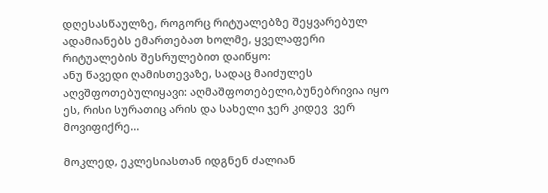დღესასწაულზე, როგორც რიტუალებზე შეყვარებულ ადამიანებს ემართებათ ხოლმე, ყველაფერი რიტუალების შესრულებით დაიწყო:
ანუ წავედი ღამისთევაზე, სადაც მაიძულეს აღვშფოთებულიყავი: აღმაშფოთებელი,ბუნებრივია იყო ეს, რისი სურათიც არის და სახელი ჯერ კიდევ  ვერ მოვიფიქრე...

მოკლედ, ეკლესიასთან იდგნენ ძალიან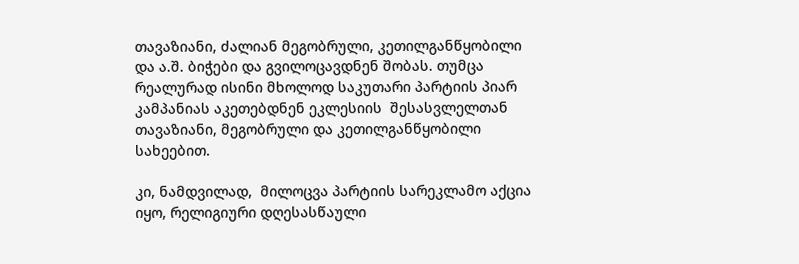თავაზიანი, ძალიან მეგობრული, კეთილგანწყობილი და ა.შ. ბიჭები და გვილოცავდნენ შობას. თუმცა რეალურად ისინი მხოლოდ საკუთარი პარტიის პიარ კამპანიას აკეთებდნენ ეკლესიის  შესასვლელთან თავაზიანი, მეგობრული და კეთილგანწყობილი სახეებით.

კი, ნამდვილად,  მილოცვა პარტიის სარეკლამო აქცია იყო, რელიგიური დღესასწაული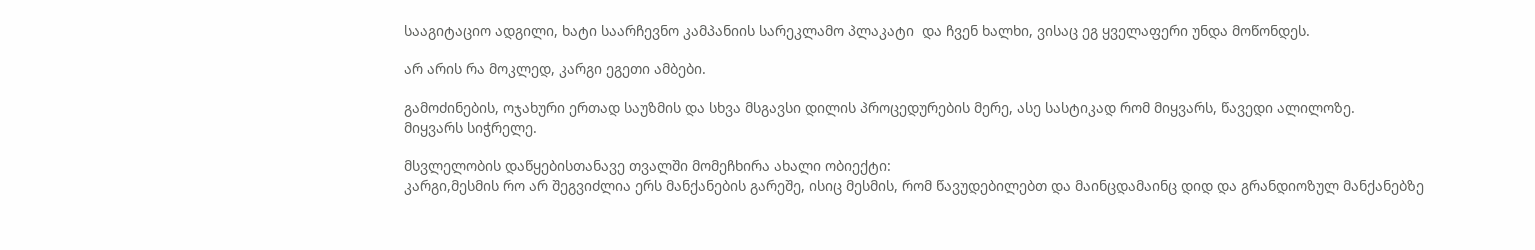სააგიტაციო ადგილი, ხატი საარჩევნო კამპანიის სარეკლამო პლაკატი  და ჩვენ ხალხი, ვისაც ეგ ყველაფერი უნდა მოწონდეს.

არ არის რა მოკლედ, კარგი ეგეთი ამბები.

გამოძინების, ოჯახური ერთად საუზმის და სხვა მსგავსი დილის პროცედურების მერე, ასე სასტიკად რომ მიყვარს, წავედი ალილოზე.
მიყვარს სიჭრელე.

მსვლელობის დაწყებისთანავე თვალში მომეჩხირა ახალი ობიექტი:
კარგი,მესმის რო არ შეგვიძლია ერს მანქანების გარეშე, ისიც მესმის, რომ წავუდებილებთ და მაინცდამაინც დიდ და გრანდიოზულ მანქანებზე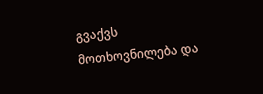გვაქვს მოთხოვნილება და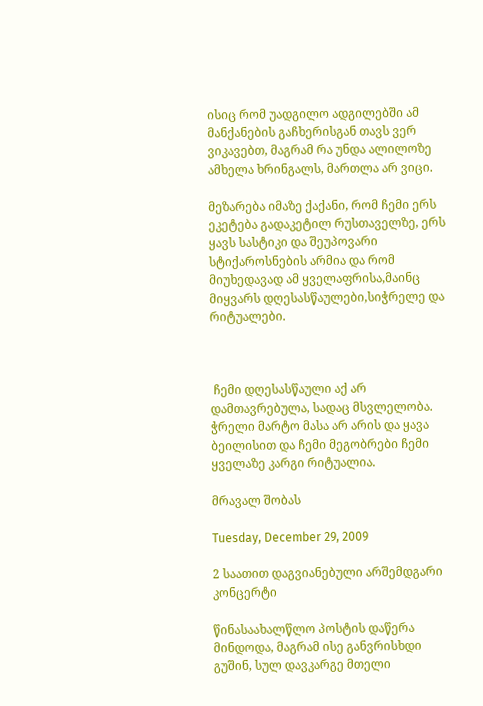ისიც რომ უადგილო ადგილებში ამ მანქანების გაჩხერისგან თავს ვერ ვიკავებთ, მაგრამ რა უნდა ალილოზე ამხელა ხრინგალს, მართლა არ ვიცი.

მეზარება იმაზე ქაქანი, რომ ჩემი ერს ეკეტება გადაკეტილ რუსთაველზე, ერს ყავს სასტიკი და შეუპოვარი სტიქაროსნების არმია და რომ მიუხედავად ამ ყველაფრისა,მაინც მიყვარს დღესასწაულები,სიჭრელე და რიტუალები.



 ჩემი დღესასწაული აქ არ დამთავრებულა, სადაც მსვლელობა.
ჭრელი მარტო მასა არ არის და ყავა ბეილისით და ჩემი მეგობრები ჩემი ყველაზე კარგი რიტუალია.

მრავალ შობას

Tuesday, December 29, 2009

2 საათით დაგვიანებული არშემდგარი კონცერტი

წინასაახალწლო პოსტის დაწერა მინდოდა, მაგრამ ისე განვრისხდი გუშინ, სულ დავკარგე მთელი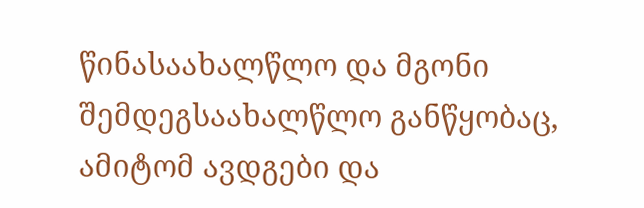წინასაახალწლო და მგონი შემდეგსაახალწლო განწყობაც, ამიტომ ავდგები და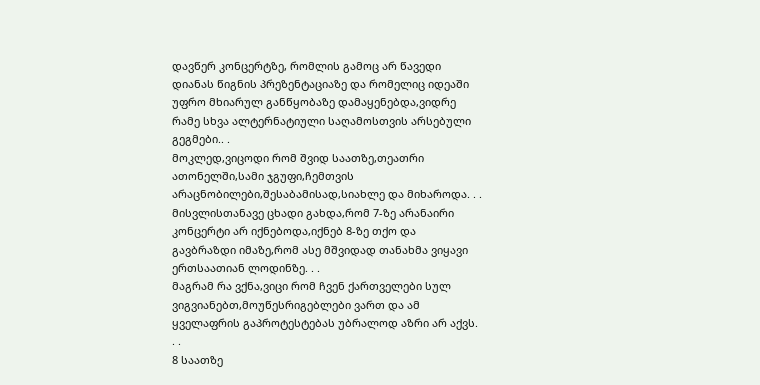დავწერ კონცერტზე, რომლის გამოც არ წავედი დიანას წიგნის პრეზენტაციაზე და რომელიც იდეაში უფრო მხიარულ განწყობაზე დამაყენებდა,ვიდრე რამე სხვა ალტერნატიული საღამოსთვის არსებული გეგმები.. .
მოკლედ,ვიცოდი რომ შვიდ საათზე,თეათრი ათონელში,სამი ჯგუფი,ჩემთვის არაცნობილები,შესაბამისად,სიახლე და მიხაროდა. . .
მისვლისთანავე ცხადი გახდა,რომ 7-ზე არანაირი კონცერტი არ იქნებოდა,იქნებ 8-ზე თქო და გავბრაზდი იმაზე,რომ ასე მშვიდად თანახმა ვიყავი ერთსაათიან ლოდინზე. . .
მაგრამ რა ვქნა,ვიცი რომ ჩვენ ქართველები სულ ვიგვიანებთ,მოუწესრიგებლები ვართ და ამ ყველაფრის გაპროტესტებას უბრალოდ აზრი არ აქვს. . .
8 საათზე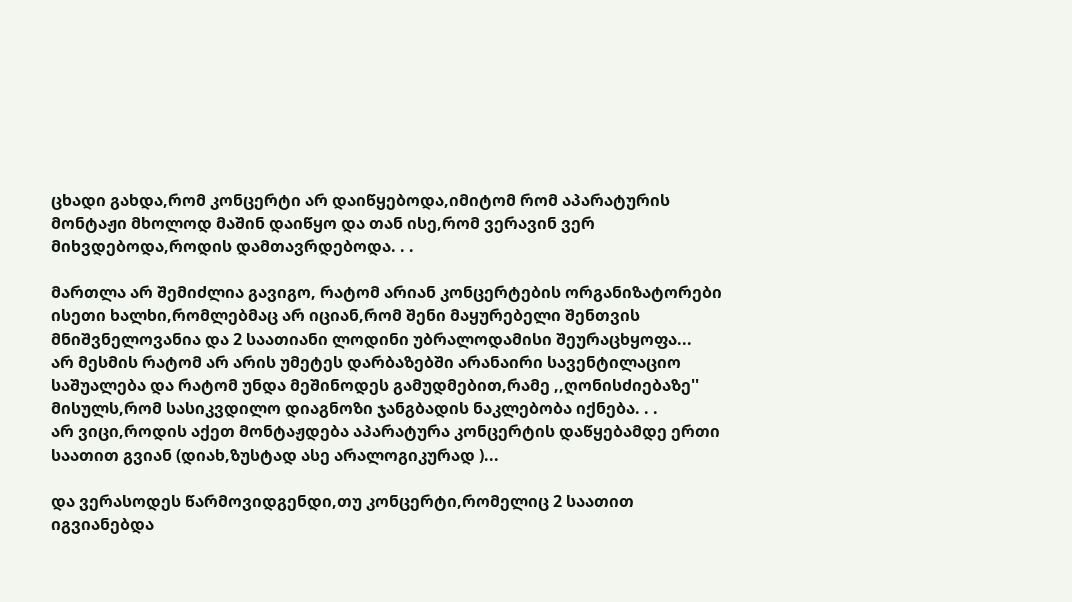ცხადი გახდა,რომ კონცერტი არ დაიწყებოდა,იმიტომ რომ აპარატურის მონტაჟი მხოლოდ მაშინ დაიწყო და თან ისე,რომ ვერავინ ვერ მიხვდებოდა,როდის დამთავრდებოდა. . .

მართლა არ შემიძლია გავიგო, რატომ არიან კონცერტების ორგანიზატორები ისეთი ხალხი,რომლებმაც არ იციან,რომ შენი მაყურებელი შენთვის მნიშვნელოვანია და 2 საათიანი ლოდინი უბრალოდამისი შეურაცხყოფა...
არ მესმის რატომ არ არის უმეტეს დარბაზებში არანაირი სავენტილაციო საშუალება და რატომ უნდა მეშინოდეს გამუდმებით,რამე ,,ღონისძიებაზე'' მისულს,რომ სასიკვდილო დიაგნოზი ჯანგბადის ნაკლებობა იქნება. . .
არ ვიცი,როდის აქეთ მონტაჟდება აპარატურა კონცერტის დაწყებამდე ერთი საათით გვიან (დიახ,ზუსტად ასე არალოგიკურად )...

და ვერასოდეს წარმოვიდგენდი,თუ კონცერტი,რომელიც 2 საათით იგვიანებდა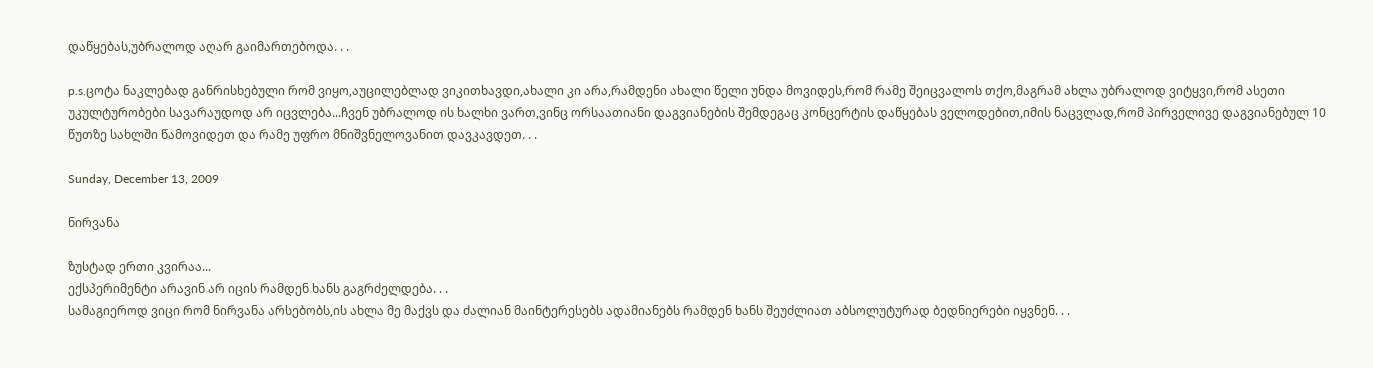დაწყებას,უბრალოდ აღარ გაიმართებოდა. . .

p.s.ცოტა ნაკლებად განრისხებული რომ ვიყო,აუცილებლად ვიკითხავდი,ახალი კი არა,რამდენი ახალი წელი უნდა მოვიდეს,რომ რამე შეიცვალოს თქო,მაგრამ ახლა უბრალოდ ვიტყვი,რომ ასეთი უკულტურობები სავარაუდოდ არ იცვლება...ჩვენ უბრალოდ ის ხალხი ვართ,ვინც ორსაათიანი დაგვიანების შემდეგაც კონცერტის დაწყებას ველოდებით,იმის ნაცვლად,რომ პირველივე დაგვიანებულ 10 წუთზე სახლში წამოვიდეთ და რამე უფრო მნიშვნელოვანით დავკავდეთ. . .

Sunday, December 13, 2009

ნირვანა

ზუსტად ერთი კვირაა...
ექსპერიმენტი არავინ არ იცის რამდენ ხანს გაგრძელდება. . .
სამაგიეროდ ვიცი რომ ნირვანა არსებობს,ის ახლა მე მაქვს და ძალიან მაინტერესებს ადამიანებს რამდენ ხანს შეუძლიათ აბსოლუტურად ბედნიერები იყვნენ. . .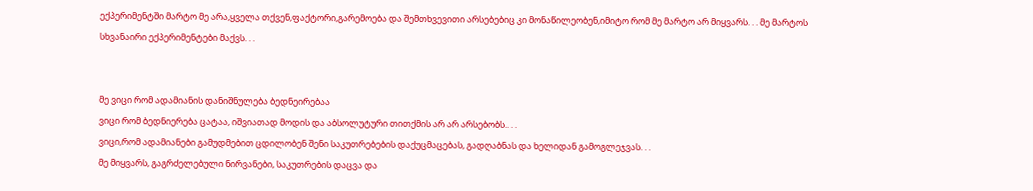ექპერიმენტში მარტო მე არა,ყველა თქვენ,ფაქტორი,გარემოება და შემთხვევითი არსებებიც კი მონაწილეობენ,იმიტო რომ მე მარტო არ მიყვარს. . . მე მარტოს სხვანაირი ექპერიმენტები მაქვს. . .


მე ვიცი რომ ადამიანის დანიშნულება ბედნეირებაა
ვიცი რომ ბედნიერება ცატაა, იშვიათად მოდის და აბსოლუტური თითქმის არ არ არსებობს.. . .
ვიცი,რომ ადამიანები გამუდმებით ცდილობენ შენი საკუთრებების დაქუცმაცებას, გადღაბნას და ხელიდან გამოგლეჯვას. . .
მე მიყვარს, გაგრძელებული ნირვანები, საკუთრების დაცვა და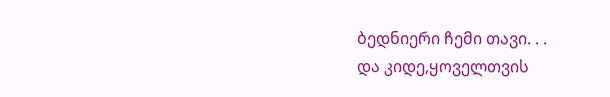ბედნიერი ჩემი თავი. . .
და კიდე,ყოველთვის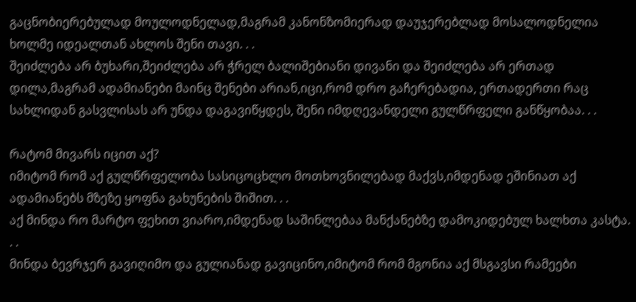გაცნობიერებულად მოულოდნელად,მაგრამ კანონზომიერად დაუჯერებლად მოსალოდნელია ხოლმე იდეალთან ახლოს შენი თავი. . .
შეიძლება არ ბუხარი,შეიძლება არ ჭრელ ბალიშებიანი დივანი და შეიძლება არ ერთად დილა,მაგრამ ადამიანები მაინც შენები არიან,იცი,რომ დრო გაჩერებადია, ერთადერთი რაც სახლიდან გასვლისას არ უნდა დაგავიწყდეს, შენი იმდღევანდელი გულწრფელი განწყობაა. . .

რატომ მივარს იცით აქ?
იმიტომ რომ აქ გულწრფელობა სასიცოცხლო მოთხოვნილებად მაქვს,იმდენად ეშინიათ აქ ადამიანებს მზეზე ყოფნა გახუნების შიშით. . .
აქ მინდა რო მარტო ფეხით ვიარო,იმდენად საშინლებაა მანქანებზე დამოკიდებულ ხალხთა კასტა. . .
მინდა ბევრჯერ გავიღიმო და გულიანად გავიცინო,იმიტომ რომ მგონია აქ მსგავსი რამეები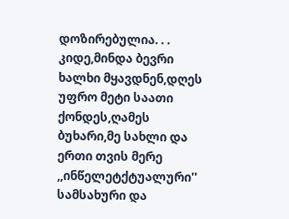დოზირებულია. . .
კიდე,მინდა ბევრი ხალხი მყავდნენ,დღეს უფრო მეტი საათი ქონდეს,ღამეს ბუხარი,მე სახლი და ერთი თვის მერე ,,ინწელეტქტუალური'' სამსახური და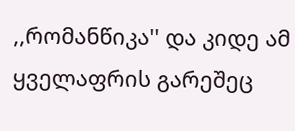,,რომანწიკა'' და კიდე ამ ყველაფრის გარეშეც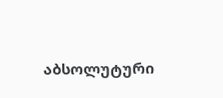აბსოლუტური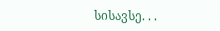სისავსე. . .